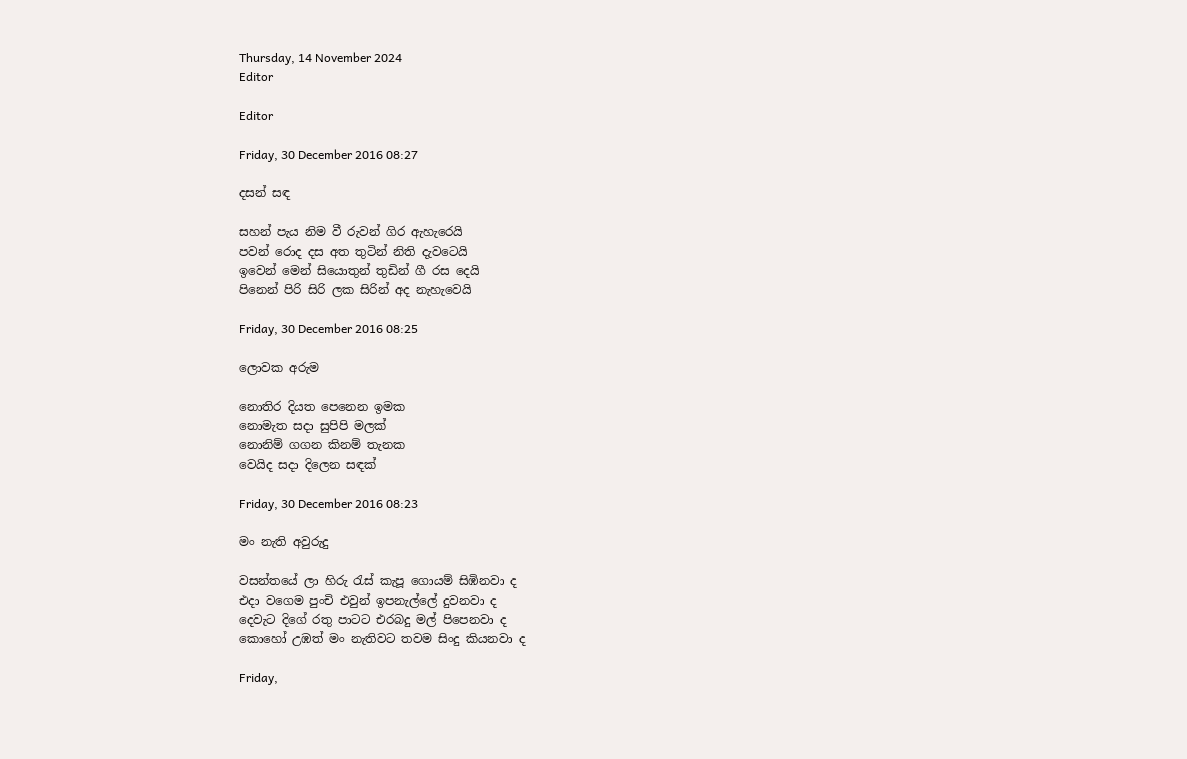Thursday, 14 November 2024
Editor

Editor

Friday, 30 December 2016 08:27

දසන් සඳ

සහන් පැය නිම වී රුවන් ගිර ඇහැරෙයි
පවන් රොද දස අත තුටින් නිති දැවටෙයි
ඉවෙන් මෙන් සියොතුන් තුඩින් ගී රස දෙයි
පිනෙන් පිරි සිරි ලක සිරින් අද නැහැවෙයි

Friday, 30 December 2016 08:25

ලොවක අරුම

නොතිර දියත පෙනෙන ඉමක
නොමැත සදා සුපිපි මලක්
නොනිම් ගගන කිනම් තැනක
වෙයිද සදා දිලෙන සඳක්

Friday, 30 December 2016 08:23

මං නැති අවුරුදු

වසන්තයේ ලා හිරු රැස් කැපූ ගොයම් සිඹිනවා ද
එදා වගෙම පුංචි එවුන් ඉපනැල්ලේ දුවනවා ද
දෙවැට දිගේ රතු පාටට එරබදු මල් පිපෙනවා ද
කොහෝ උඹත් මං නැතිවට තවම සිංදු කියනවා ද

Friday,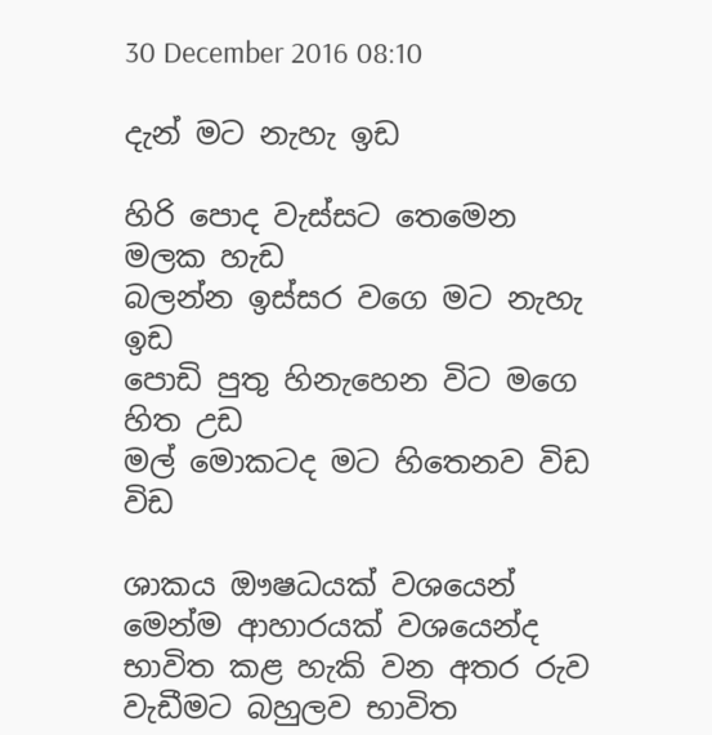30 December 2016 08:10

දැන් මට නැහැ ඉඩ

හිරි පොද වැස්සට තෙමෙන මලක හැඩ
බලන්න ඉස්සර වගෙ මට නැහැ ඉඩ
පොඩි පුතු හිනැහෙන විට මගෙ හිත උඩ
මල් මොකටද මට හිතෙනව විඩ විඩ

ශාකය ඖෂධයක් වශයෙන් මෙන්ම ආහාරයක් වශයෙන්ද භාවිත කළ හැකි වන අතර රුව වැඩීමට බහුලව භාවිත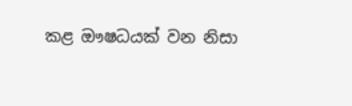කළ ඖෂධයක් වන නිසා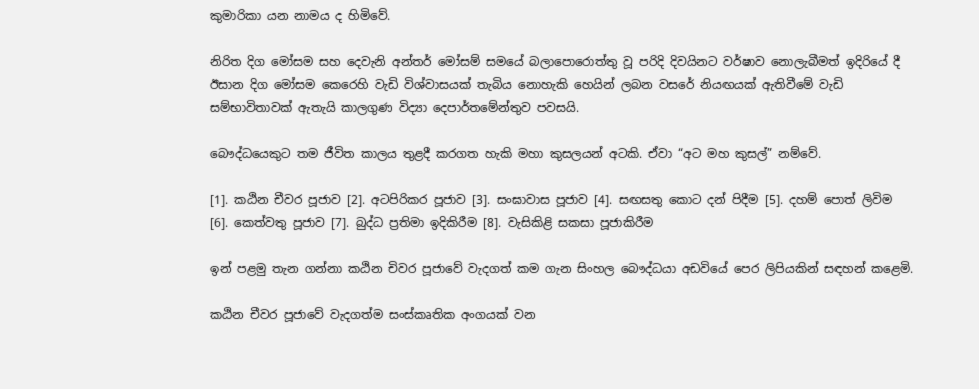කුමාරිකා යන නාමය ද හිමිවේ.

නිරිත දිග මෝසම සහ දෙවැනි අන්තර් මෝසම් සමයේ බලාපොරොත්තු වූ පරිදි දිවයිනට වර්ෂාව නොලැබීමත් ඉදිරියේ දී ඊසාන දිග මෝසම කෙරෙහි වැඩි විශ්වාසයක් තැබිය නොහැකි හෙයින් ලබන වසරේ නියඟයක් ඇතිවීමේ වැඩි සම්භාවිතාවක් ඇතැයි කාලගුණ විද්‍යා දෙපාර්තමේන්තුව පවසයි.

බෞද්ධයෙකුට තම ජීවිත කාලය තුළදී කරගත හැකි මහා කුසලයන් අටකි. ඒවා “අට මහ කුසල්” නම්වේ.

[1]. කඨින චීවර පූජාව [2]. අටපිරිකර පූජාව [3]. සංඝාවාස පූජාව [4]. සඟසතු කොට දන් පිදීම [5]. දහම් පොත් ලිවිම [6]. කෙත්වතු පූජාව [7]. බුද්ධ ප්‍රතිමා ඉදිකිරීම [8]. වැසිකිළි සකසා පූජාකිරීම

ඉන් පළමු තැන ගන්නා කඨින චිවර පූජාවේ වැදගත් කම ගැන සිංහල බෞද්ධයා අඩවියේ පෙර ලිපියකින් සඳහන් කළෙමි.

කඨින චීවර පූජාවේ වැදගත්ම සංස්කෘතික අංගයක් වන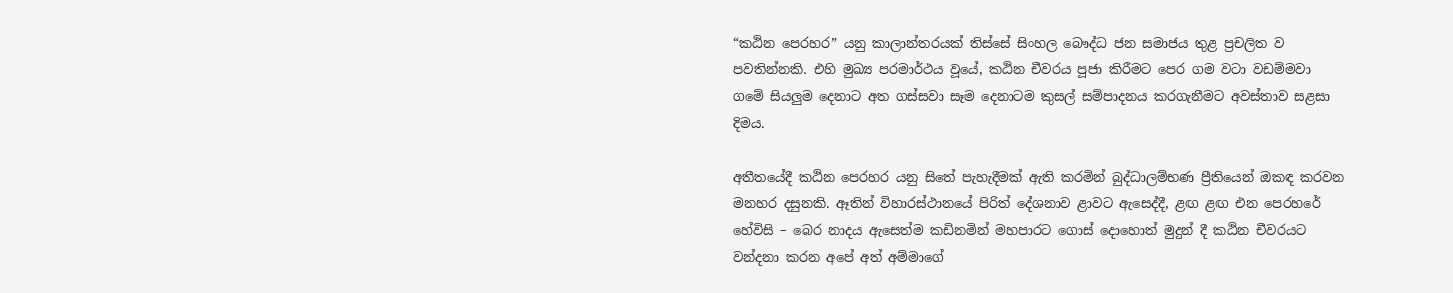“කඨින පෙරහර” යනු කාලාන්තරයක් තිස්සේ සිංහල බෞද්ධ ජන සමාජය තුළ ප්‍රචලිත ව පවතින්නකි. එහි මුඛ්‍ය පරමාර්ථය වූයේ, කඨින චීවරය පූජා කිරීමට පෙර ගම වටා වඩම්මවා ගමේ සියලුම දෙනාට අත ගස්සවා සෑම දෙනාටම කුසල් සම්පාදනය කරගැනීමට අවස්තාව සළසා දිමය.

අතීතයේදී කඨින පෙරහර යනු සිතේ පැහැදීමක් ඇති කරමින් බුද්ධාලම්භණ ප්‍රීතියෙන් ඔකඳ කරවන මනහර දසුනකි. ඈතින් විහාරස්ථානයේ පිරිත් දේශනාව ළාවට ඇසෙද්දී, ළඟ ළඟ එන පෙරහරේ හේවිසි – බෙර නාදය ඇසෙත්ම කඩිනමින් මහපාරට ගොස් දොහොත් මුදුන් දී කඨින චීවරයට වන්දනා කරන අපේ අත් අම්මාගේ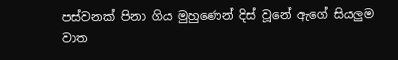පස්වනක් පිනා ගිය මුහුණෙන් දිස් වූනේ ඇගේ සියලුම වාත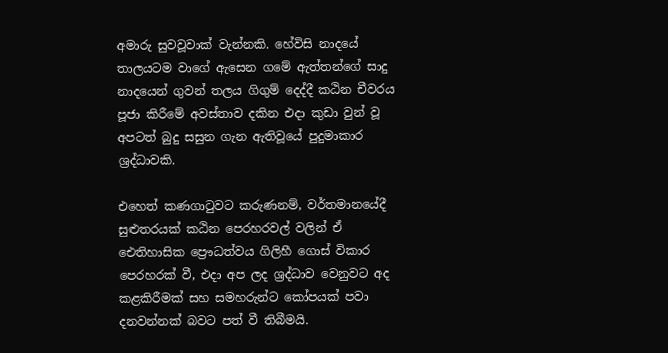අමාරු සුවවූවාක් වැන්නකි. හේවිසි නාදයේ තාලයටම වාගේ ඇසෙන ගමේ ඇත්තන්ගේ සාදු නාදයෙන් ගුවන් තලය ගිගුම් දෙද්දී කඨින චීවරය පූජා කිරීමේ අවස්තාව දකින එදා කුඩා වුන් වූ අපටත් බුදු සසුන ගැන ඇතිවූයේ පුදුමාකාර ශ්‍රද්ධාවකි.

එහෙත් කණගා‍ටුවට කරුණනම්, වර්තමානයේදී සුළුතරයක් කඨින පෙරහරවල් වලින් ඒ ඓතිහාසික ප්‍රෞධත්වය ගිලිහී ගොස් විකාර පෙරහරක් වී, එදා අප ලද ශ්‍රද්ධාව වෙනුවට අද කළකිරීමක් සහ සමහරුන්ට කෝපයක් පවා දනවන්නක් බවට පත් වී තිබීමයි.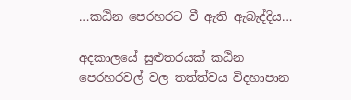…කඨින පෙරහරට වී ඇති ඇබැද්දිය…

අදකාලයේ සුළුතරයක් කඨින පෙරහරවල් වල තත්ත්වය විදහාපාන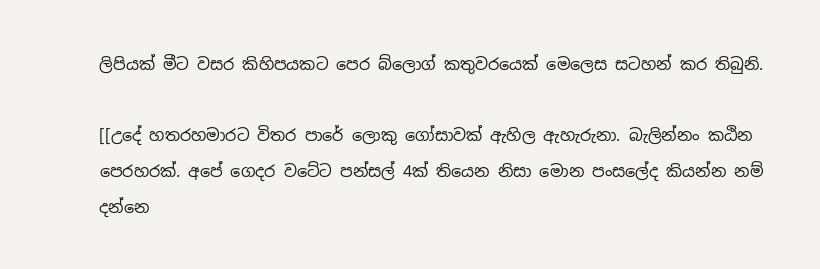ලිපියක් මීට වසර කිහිපයකට පෙර බ්ලොග් කතුවරයෙක් මෙලෙස සටහන් කර තිබුනි.

[[උදේ හතරහමාරට විතර පාරේ ලොකු ගෝසාවක් ඇහිල ඇහැරුනා. බැලින්නං කඨින පෙරහරක්. අපේ ගෙදර වටේට පන්සල් 4ක් තියෙන නිසා මොන පංසලේද කියන්න නම් දන්නෙ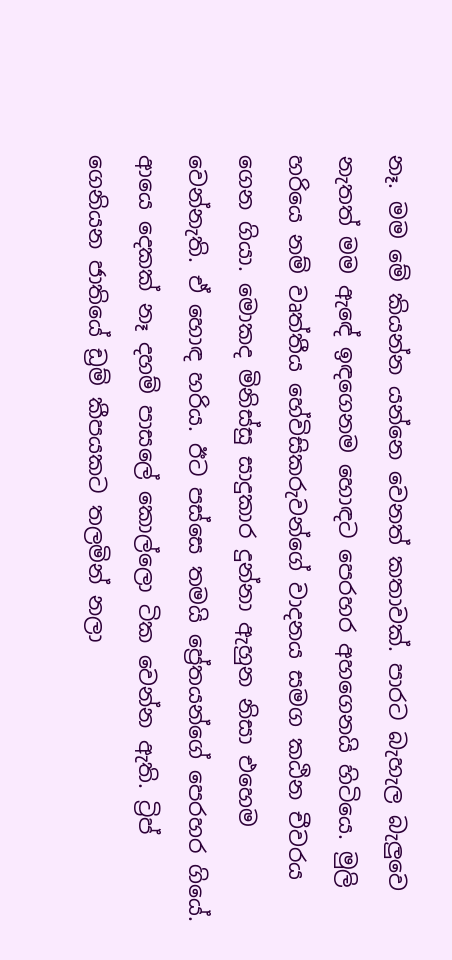නෑ. මම මේ කියන්න යන්නෙ වෙනත් කතාවක්. පාරට බැහැල බැලුවෙ නැතත් මම ඇඳේ ඉඳගෙනම හොඳට පෙරහර අහගෙනයි හිටියෙ. මුලි හරියෙ නම් වෘත්තීය හේවිසිකරුවන්ගේ වාදනය සමග කඨින චීවරය ගෙන ගියා. මොකද මිනිස්සු සාදුකාර දුන්නා ඇහුන නිසා එහෙම වෙන්නැති. ඒ හොඳ හරිය. ඊට පස්සෙ තමයි ප්‍රේතයන්ගේ පෙරහර ගියේ. ආයෙ දෙකක් නෑ දහම් පාසලේ කොල්ලො ටික වෙන්න ඇති. ට්‍රිප් ගෙනියන ජාතියේ ඩ්‍රම් කීපයකට තලමින් නලා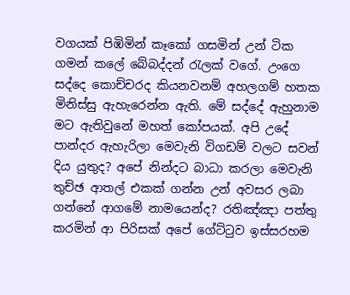වගයක් පිඹිමින් කෑකෝ ගසමින් උන් ටික ගමන් කලේ බේබද්දන් රැලක් වගේ. උංගෙ සද්දෙ කොච්චරද කියනවනම් අහලගම් හතක මිනිස්සු ඇහැරෙන්න ඇති. මේ සද්දේ ඇහුනාම මට ඇතිවුනේ මහත් කෝපයක්. අපි උදේ පාන්දර ඇහැරිලා මෙවැනි විගඩම් වලට සවන් දිය යුතුද? අපේ නින්දට බාධා කරලා මෙවැනි තුච්ඡ ආතල් එකක් ගන්න උන් අවසර ලබා ගන්නේ ආගමේ නාමයෙන්ද? රතිඤ්ඤා පත්තු කරමින් ආ පිරිසක් අපේ ගේට්ටුව ඉස්සරහම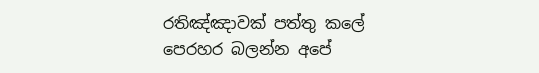රතිඤ්ඤාවක් පත්තු කලේ පෙරහර බලන්න අපේ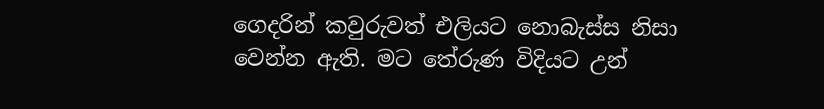ගෙදරින් කවුරුවත් එලියට නොබැස්ස නිසා වෙන්න ඇති. මට තේරුණ විදියට උන්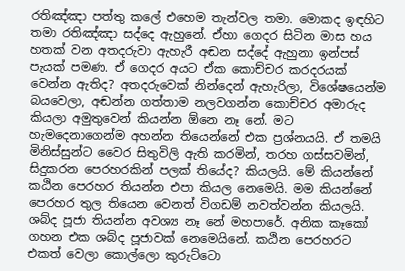රතිඤ්ඤා පත්තු කලේ එහෙම තැන්වල තමා. මොකද ඉඳහිට තමා රතිඤ්ඤා සද්දෙ ඇහුනේ. ඒහා ගෙදර සිටින මාස හය හතක් වන අතදරුවා ඇහැරී අඬන සද්දේ ඇහුනා ඉන්පස් පැයක් පමණ. ඒ ගෙදර අයට ඒක කොච්චර කරදරයක් වෙන්න ඇතිද? අතදරුවෙක් නින්දෙන් ඇහැරිලා, විශේෂයෙන්ම බයවෙලා, අඬන්න ගත්තාම නලවගන්න කොච්චර අමාරුද කියලා අමුතුවෙන් කියන්න ඕනෙ නෑ නේ. මට හැමදෙනාගෙන්ම අහන්න තියෙන්නේ එක ප්‍රශ්නයයි. ඒ තමයි මිනිස්සුන්ට වෛර සිතුවිලි ඇති කරමින්, තරහ ගස්සවමින්, සිදුකරන පෙරහරකින් පලක් තියේද? කියලයි. මේ කියන්නේ කඨින පෙරහර තියන්න එපා කියල නෙමෙයි. මම කියන්නේ පෙරහර තුල තියෙන වෙනත් විගඩම් නවත්වන්න කියලයි. ශබ්ද පූජා තියන්න අවශ්‍ය නෑ නේ මහපාරේ. අනික කෑකෝ ගහන එක ශබ්ද පූජාවක් නෙමෙයිනේ. කඨින පෙරහරට එකත් වෙලා කොල්ලො කුරුට්ටො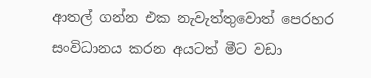ආතල් ගන්න එක නැවැත්තුවොත් පෙරහර සංවිධානය කරන අයටත් මීට වඩා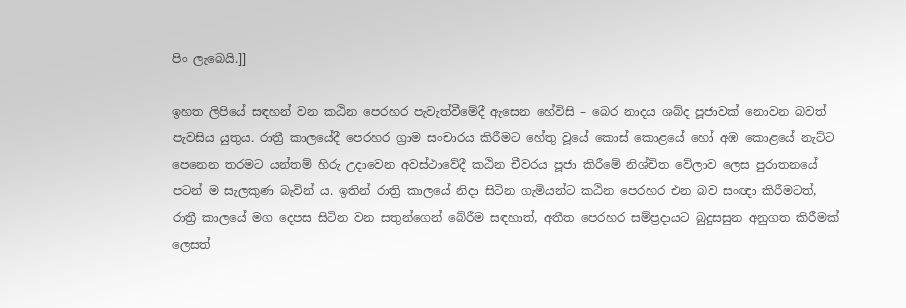පිං ලැබෙයි.]]

ඉහත ලිපියේ සඳහන් වන කඨින පෙරහර පැවැත්වීමේදී ඇසෙන හේවිසි – බෙර නාදය ශබ්ද පූජාවක් නොවන බවත් පැවසිය යුතුය. රාත්‍රී කාලයේදී පෙරහර ග්‍රාම සංචාරය කිරීමට හේතු වූයේ කොස්‌ කොළයේ හෝ අඹ කොළයේ නැට්‌ට පෙනෙන තරමට යන්තම් හිරු උදාවෙන අවස්ථාවේදී කඨින චීවරය පූජා කිරීමේ නිශ්චිත වේලාව ලෙස පුරාතනයේ පටන් ම සැලකුණ බැවින් ය. ඉතින් රාත්‍රි කාලයේ නිදා සිටින ගැමියන්ට කඨින පෙරහර එන බව සංඥා කිරීමටත්, රාත්‍රී කාලයේ මග දෙපස සිටින වන සතුන්ගෙන් බේරීම සඳහාත්, අතීත පෙරහර සම්ප්‍රදායට බුදුසසුන අනුගත කිරීමක් ලෙසත්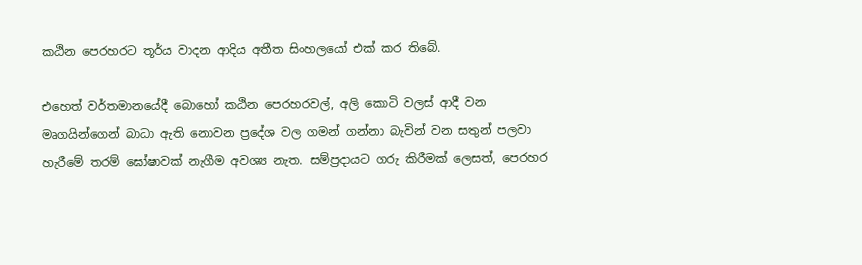කඨින පෙරහරට තූර්ය වාදන ආදිය අතීත සිංහලයෝ එක් කර තිබේ.

එහෙත් වර්තමානයේදී බොහෝ කඨින පෙරහරවල්, අලි කොටි වලස් ආදී වන මෘගයින්ගෙන් බාධා ඇති නොවන ප්‍රදේශ වල ගමන් ගන්නා බැවින් වන සතුන් පලවා හැරීමේ තරම් ඝෝෂාවක් නැගීම අවශ්‍ය නැත. සම්ප්‍රදායට ගරු කිරීමක් ලෙසත්, පෙරහර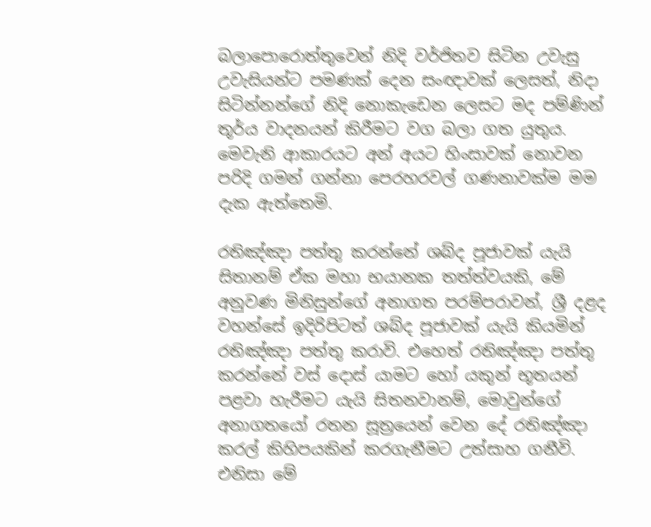බලාපොරොත්තුවෙන් නිදි වර්ජිතව සිටින උවැසු උවැසියන්ට පමණක් දෙන සංඥාවක් ලෙසත්, නිදා සිටින්නන්ගේ නිදි නොකැඩෙන ලෙසට මද පම්ණින් තූර්ය වාදනයන් කිරීමට වග බලා ගත යුතුය. මෙවැනි ආකාරයට අන් අයට හිංසාවක් නොවන පරිදි ගමන් ගන්නා පෙරහරවල් ගණනාවක්ම මම දැක ඇත්තෙමි.

රතිඤ්ඤා පත්තු කරන්නේ ශබ්ද පූජාවක් යැයි සිතානම් ඒක මහා භයානක තත්ත්වයකි, මේ අනුවණ මිනිසුන්ගේ අනාගත පරම්පරාවන්, ශ්‍රී දළද වහන්සේ ඉදිරිපිටත් ශබ්ද පූජාවක් යැයි කියමින් රතිඤ්ඤා පත්තු කරාවි. එහෙත් රතිඤ්ඤා පත්තු කරන්නේ වස් දොස් යාමට හෝ යකුන් භූතයන් පළවා හැරීමට යැයි සිතනවානම්, මොවුන්ගේ අනාගතයෝ රතන සූත්‍රයෙන් වෙන දේ රතිඤ්ඤා කරල් කිහිපයකින් කරගැනීමට උත්සාහ ගනීවි. එනිසා මේ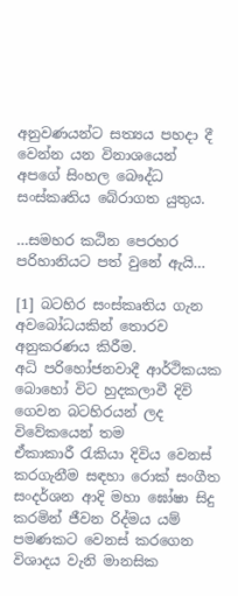අනුවණයන්ට සත්‍යය පහදා දී වෙන්න යන විනාශයෙන් අපගේ සිංහල බෞද්ධ සංස්කෘතිය බේරාගත යුතුය.

…සමහර කඨින පෙරහර පරිහානියට පත් වුනේ ඇයි…

[1] බටහිර සංස්කෘතිය ගැන අවබෝධයකින් තොරව අනුකරණය කිරීම.
අධි පරිහෝජනවාදී ආර්ථිකයක බොහෝ විට හුදකලාවී දිවි ගෙවන බටහිරයන් ලද විවේකයෙන් තම ඒකාකාරී ‍රැකියා දිවිය වෙනස් කරගැනීම සඳහා රොක් සංගීත සංදර්ශන ආදි මහා ඝෝෂා සිදු කරමින් ජීවන රිද්මය යම් පමණකට වෙනස් කරගෙන විශාදය වැනි මානසික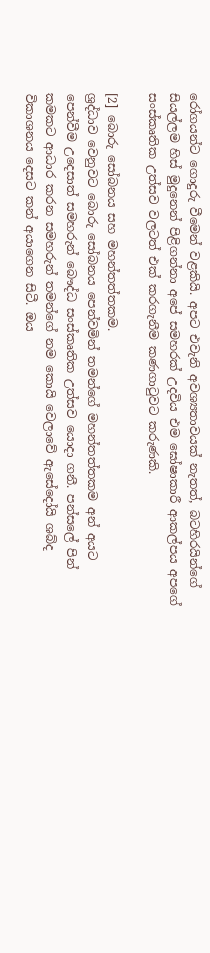රෝගයන්ට ගොදුරු වීමෙන් වළකියි. අපට එවැනි අවශ්‍යතාවයක් නැතත්, බටහිරයින්ගේ සියල්ලම හිස් මුදුනෙන් පිළිගන්නා අපේ සමහරක් උදවිය එම ඝෝෂාකාරී ආකල්පය අපගේ සංස්කෘතික උත්සව වලටත් එක් කරගැනීම කණගා‍ටුවට කරුණකි.

[2] බොරු සෝබනය සහ මහන්තත්තකම.
ශ්‍රද්ධාව වෙනුවට බොරු සෝබනය පෙන්වමින් තමන්ගේ මහන්තත්තකම අන් අයට පෙන්වීම උදෙසාත් සමහරුන් බෞද්ධ සංස්කෘතික උත්සව යොදා ගනී. පන්සලේ පින් කමකට ආධාර කරන සමහරුන් තමන්ගේ නම කොයි වෙලාවේ ඇසේදෝයි ශබ්ද විකාශනය දෙසට කන් අයාගෙන සිටී. ඔය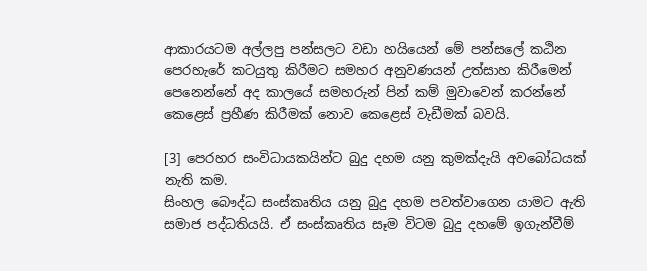ආකාරයටම අල්ලපු පන්සලට වඩා හයියෙන් මේ පන්සලේ කඨින පෙරහැරේ කටයුතු කිරීමට සමහර අනුවණයන් උත්සාහ කිරීමෙන් පෙනෙන්නේ අද කාලයේ සමහරුන් පින් කම් මුවාවෙන් කරන්නේ කෙළෙස් ප්‍රහීණ කිරීමක් නොව කෙළෙස් වැඩීමක් බවයි.

[3] පෙරහර සංවිධායකයින්ට බුදු දහම යනු කුමක්දැයි අවබෝධයක් නැති කම.
සිංහල බෞද්ධ සංස්කෘතිය යනු බුදු දහම පවත්වාගෙන යාමට ඇති සමාජ පද්ධතියයි. ඒ සංස්කෘතිය සෑම විටම බුදු දහමේ ඉගැන්වීම්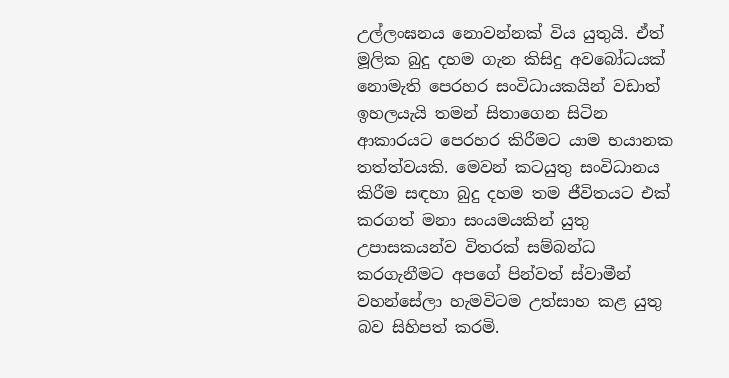උල්ලංඝනය නොවන්නක් විය යුතුයි. ඒත් මූලික බුදු දහම ගැන කිසිදු අවබෝධයක් නොමැති පෙරහර සංවිධායකයින් වඩාත් ඉහලයැයි තමන් සිතාගෙන සිටින ආකාරයට පෙරහර කිරීමට යාම භයානක තත්ත්වයකි. මෙවන් කටයුතු සංවිධානය කිරීම සඳහා බුදු දහම තම ජීවිතයට එක් කරගත් මනා සංයමයකින් යුතු උපාසකයන්ව විතරක් සම්බන්ධ කරගැනීමට අපගේ පින්වත් ස්වාමීන් වහන්සේලා හැමවිටම උත්සාහ කළ යුතු බව සිහිපත් කරමි.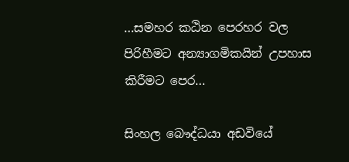…සමහර කඨින පෙරහර වල පිරිහීමට අන්‍යාගමිකයින් උපහාස කිරීමට පෙර…

සිංහල බෞද්ධයා අඩවියේ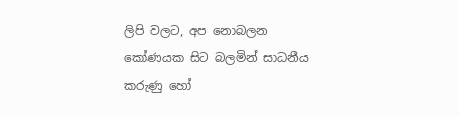ලිපි වලට, අප නොබලන කෝණයක සිට බලමින් සාධනීය කරුණු හෝ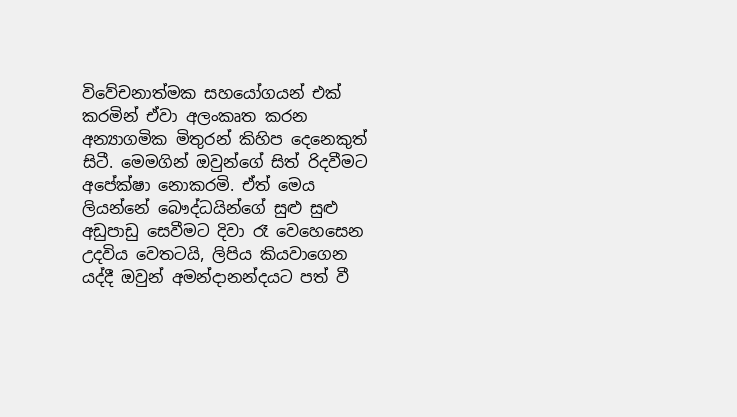විවේචනාත්මක සහයෝගයන් එක් කරමින් ඒවා අලංකෘත කරන අන්‍යාගමික මිතුරන් කිහිප දෙනෙකුත් සිටී. මෙමගින් ඔවුන්ගේ සිත් රිදවීමට අපේක්ෂා නොකරමි. ඒත් මෙය ලියන්නේ බෞද්ධයින්ගේ සුළු සුළු අඩුපාඩු සෙවීමට දිවා රෑ වෙහෙසෙන උදවිය වෙතටයි, ලිපිය කියවාගෙන යද්දී ඔවුන් අමන්දානන්දයට පත් වී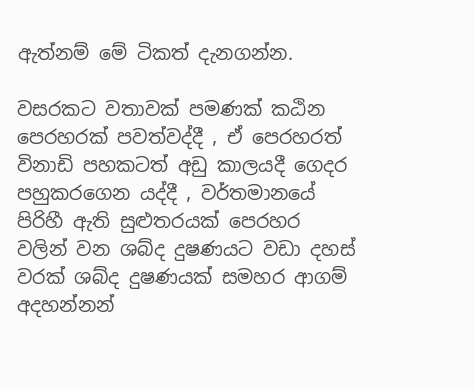ඇත්නම් මේ ටිකත් දැනගන්න.

වසරකට වතාවක් පමණක් කඨින පෙරහරක් පවත්වද්දී , ඒ පෙරහරත් විනාඩි පහකටත් අඩු කාලයදී ගෙදර පහුකරගෙන යද්දී , වර්තමානයේ පිරිහී ඇති සුළුතරයක් පෙරහර වලින් වන ශබ්ද දුෂණයට වඩා දහස් වරක් ශබ්ද දුෂණයක් සමහර ආගම් අදහන්නන්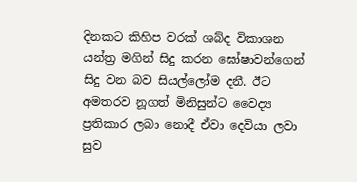දිනකට කිහිප වරක් ශබ්ද විකාශන යන්ත්‍ර මගින් සිදු කරන ඝෝෂාවන්ගෙන් සිදු වන බව සියල්ලෝම දනී. ඊට අමතරව නූගත් මිනිසුන්ට වෛද්‍ය ප්‍රතිකාර ලබා නොදී ඒවා දෙවියා ලවා සුව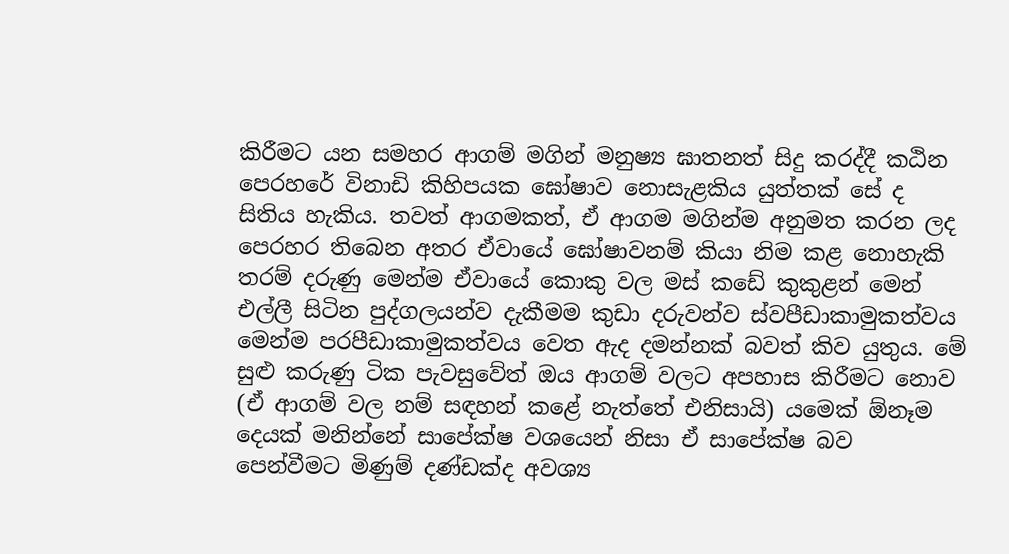කිරීමට යන සමහර ආගම් මගින් මනුෂ්‍ය ඝාතනත් සිදු කරද්දී කඨින පෙරහරේ විනාඩි කිහිපයක ඝෝෂාව නොසැළකිය යුත්තක් සේ ද සිතිය හැකිය. තවත් ආගමකත්, ඒ ආගම මගින්ම අනුමත කරන ලද පෙරහර තිබෙන අතර ඒවායේ ඝෝෂාවනම් කියා නිම කළ නොහැකි තරම් දරුණු මෙන්ම ඒවායේ කොකු වල මස් කඩේ කුකුළන් මෙන් එල්ලී සිටින පුද්ගලයන්ව දැකීමම කුඩා දරුවන්ව ස්වපීඩාකාමුකත්වය මෙන්ම පරපීඩාකාමුකත්වය වෙත ඇද දමන්නක් බවත් කිව යුතුය. මේ සුළු කරුණු ටික පැවසුවේත් ඔය ආගම් වලට අපහාස කිරීමට නොව (ඒ ආගම් වල නම් සඳහන් කළේ නැත්තේ එනිසායි) යමෙක් ඕනෑම දෙයක් මනින්නේ සාපේක්ෂ වශයෙන් නිසා ඒ සාපේක්ෂ බව පෙන්වීමට මිණුම් දණ්ඩක්ද අවශ්‍ය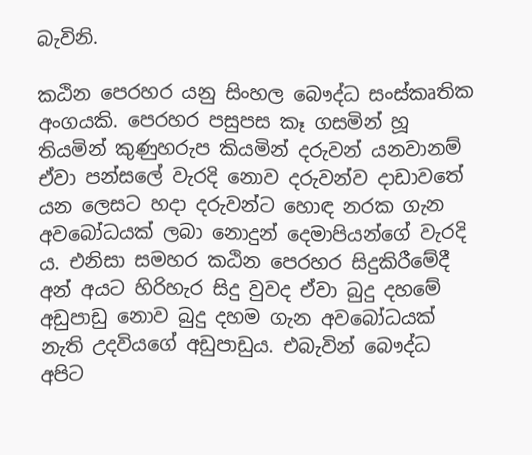බැවිනි.

කඨින පෙරහර යනු සිංහල බෞද්ධ සංස්කෘතික අංගයකි. පෙරහර පසුපස කෑ ගසමින් හූ තියමින් කුණුහරුප කියමින් දරුවන් යනවානම් ඒවා පන්සලේ වැරදි නොව දරුවන්ව දාඩාවතේ යන ලෙසට හදා දරුවන්ට හොඳ නරක ගැන අවබෝධයක් ලබා නොදුන් දෙමාපියන්ගේ වැරදි ය. එනිසා සමහර කඨින පෙරහර සිදුකිරීමේදී අන් අයට හිරිහැර සිදු වුවද ඒවා බුදු දහමේ අඩුපාඩු නොව බුදු දහම ගැන අවබෝධයක් නැති උදවියගේ අඩුපාඩුය. එබැවින් බෞද්ධ අපිට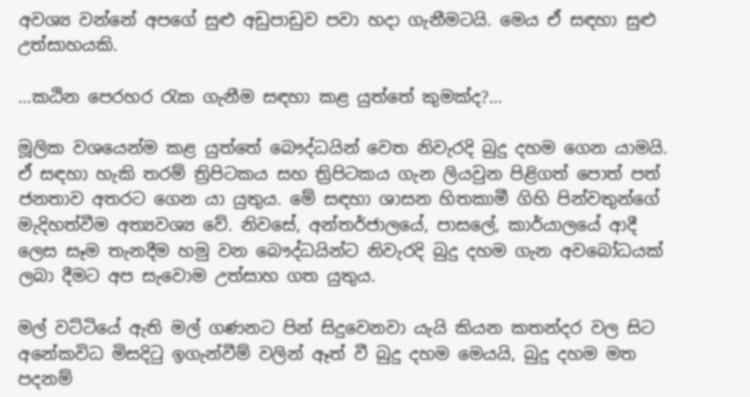අවශ්‍ය වන්නේ අපගේ සුළු අඩුපාඩුව පවා හදා ගැනීමටයි. මෙය ඒ සඳහා සුළු උත්සාහයකි.

…කඨින පෙරහර ‍රැක ගැනීම සඳහා කළ යුත්තේ කුමක්ද?…

මූලික වශයෙන්ම කළ යුත්තේ බෞද්ධයින් වෙත නිවැරදි බුදු දහම ගෙන යාමයි. ඒ සඳහා හැකි තරම් ත්‍රිපිටකය සහ ත්‍රිපිටකය ගැන ලියවුන පිළිගත් පොත් පත් ජනතාව අතරට ගෙන යා යුතුය. මේ සඳහා ශාසන හිතකාමී ගිහි පින්වතුන්ගේ මැදිහත්වීම අත්‍යවශ්‍ය වේ. නිවසේ, අන්තර්ජාලයේ, පාසලේ, කාර්යාලයේ ආදී ලෙස සෑම තැනදීම හමු වන බෞද්ධයින්ට නිවැරදි බුදු දහම ගැන අවබෝධයක් ලබා දීමට අප සැවොම උත්සාහ ගත යුතුය.

මල් වට්ටියේ ඇති මල් ගණනට පින් සිදුවෙනවා යැයි කියන කතන්දර වල සිට අනේකවිධ මිසදි‍ටු ඉගැන්වීම් වලින් ඈත් වී බුදු දහම මෙයයි, බුදු දහම මත පදනම්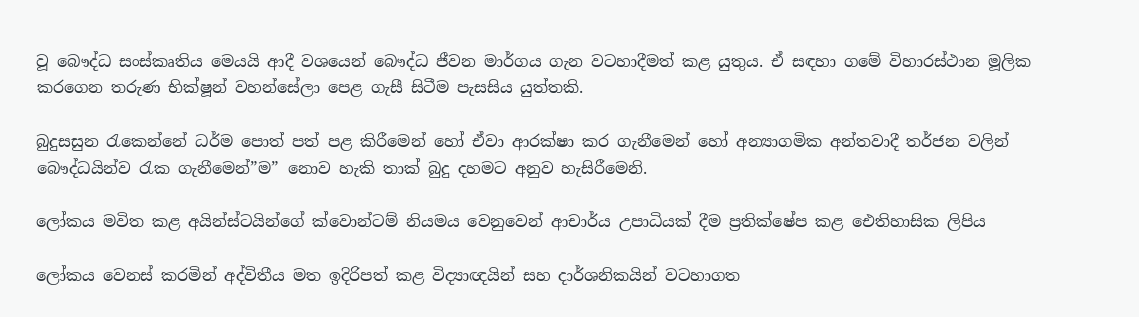වූ බෞද්ධ සංස්කෘතිය මෙයයි ආදී වශයෙන් බෞද්ධ ජීවන මාර්ගය ගැන වටහාදීමත් කළ යුතුය. ඒ සඳහා ගමේ විහාරස්ථාන මූලික කරගෙන තරුණ භික්ෂූන් වහන්සේලා පෙළ ගැසී සිටීම පැසසිය යුත්තකි.

බුදුසසුන ‍රැකෙන්නේ ධර්ම පොත් පත් පළ කිරීමෙන් හෝ ඒවා ආරක්ෂා කර ගැනීමෙන් හෝ අන්‍යාගමික අන්තවාදී තර්ජන වලින් බෞද්ධයින්ව ‍රැක ගැනීමෙන්”ම” නොව හැකි තාක් බුදු දහමට අනුව හැසිරීමෙනි.

ලෝකය මවිත කළ අයින්ස්ටයින්ගේ ක්වොන්ටම් නියමය වෙනුවෙන් ආචාර්ය උපාධියක් දීම ප්‍රතික්ෂේප කළ ඓතිහාසික ලිපිය

ලෝකය වෙනස් කරමින් අද්විතීය මත ඉදිරිපත් කළ විද්‍යාඥයින් සහ දාර්ශනිකයින් වටහාගත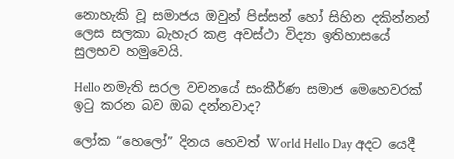නොහැකි වූ සමාජය ඔවුන් පිස්සන් හෝ සිහින දකින්නන් ලෙස සලකා බැහැර කළ අවස්ථා විද්‍යා ඉතිහාසයේ සුලභව හමුවෙයි.

Hello නමැති සරල වචනයේ සංකීර්ණ සමාජ මෙහෙවරක් ඉටු කරන බව ඔබ දන්නවාද?

ලෝක “හෙලෝ” දිනය හෙවත් World Hello Day අදට යෙදී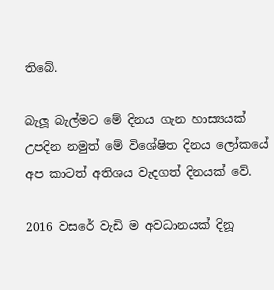තිබේ.

බැලූ බැල්මට මේ දිනය ගැන හාස්‍යයක් උපදින නමුත් මේ විශේෂිත දිනය ලෝකයේ අප කාටත් අතිශය වැදගත් දිනයක් වේ.

2016 වසරේ වැඩි ම අවධානයක් දිනූ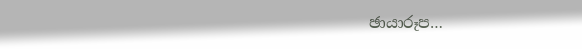ඡායාරූප…